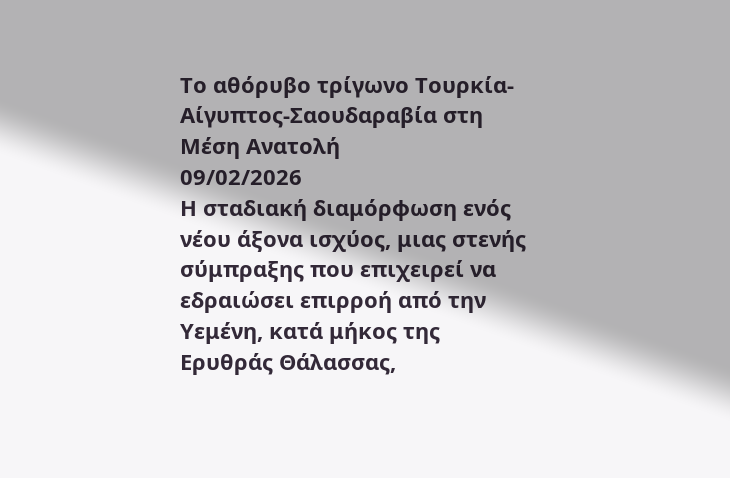Το αθόρυβο τρίγωνο Τουρκία-Αίγυπτος-Σαουδαραβία στη Μέση Ανατολή
09/02/2026
Η σταδιακή διαμόρφωση ενός νέου άξονα ισχύος, μιας στενής σύμπραξης που επιχειρεί να εδραιώσει επιρροή από την Υεμένη, κατά μήκος της Ερυθράς Θάλασσας,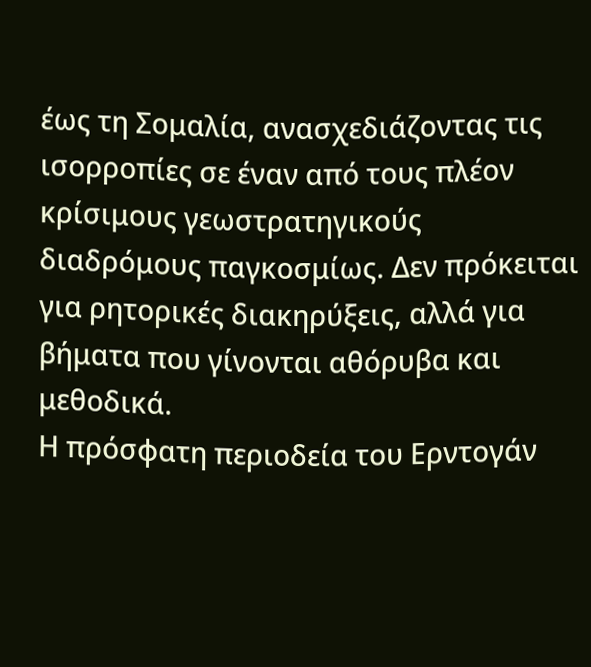έως τη Σομαλία, ανασχεδιάζοντας τις ισορροπίες σε έναν από τους πλέον κρίσιμους γεωστρατηγικούς διαδρόμους παγκοσμίως. Δεν πρόκειται για ρητορικές διακηρύξεις, αλλά για βήματα που γίνονται αθόρυβα και μεθοδικά.
Η πρόσφατη περιοδεία του Ερντογάν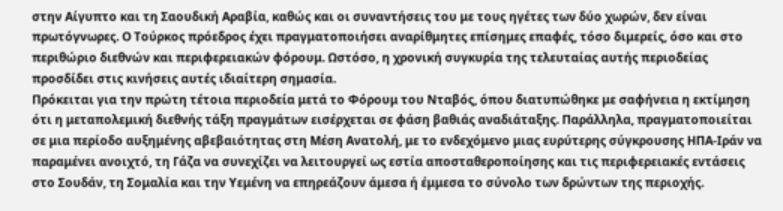στην Αίγυπτο και τη Σαουδική Αραβία, καθώς και οι συναντήσεις του με τους ηγέτες των δύο χωρών, δεν είναι πρωτόγνωρες. Ο Τούρκος πρόεδρος έχει πραγματοποιήσει αναρίθμητες επίσημες επαφές, τόσο διμερείς, όσο και στο περιθώριο διεθνών και περιφερειακών φόρουμ. Ωστόσο, η χρονική συγκυρία της τελευταίας αυτής περιοδείας προσδίδει στις κινήσεις αυτές ιδιαίτερη σημασία.
Πρόκειται για την πρώτη τέτοια περιοδεία μετά το Φόρουμ του Νταβός, όπου διατυπώθηκε με σαφήνεια η εκτίμηση ότι η μεταπολεμική διεθνής τάξη πραγμάτων εισέρχεται σε φάση βαθιάς αναδιάταξης. Παράλληλα, πραγματοποιείται σε μια περίοδο αυξημένης αβεβαιότητας στη Μέση Ανατολή, με το ενδεχόμενο μιας ευρύτερης σύγκρουσης ΗΠΑ-Ιράν να παραμένει ανοιχτό, τη Γάζα να συνεχίζει να λειτουργεί ως εστία αποσταθεροποίησης και τις περιφερειακές εντάσεις στο Σουδάν, τη Σομαλία και την Υεμένη να επηρεάζουν άμεσα ή έμμεσα το σύνολο των δρώντων της περιοχής.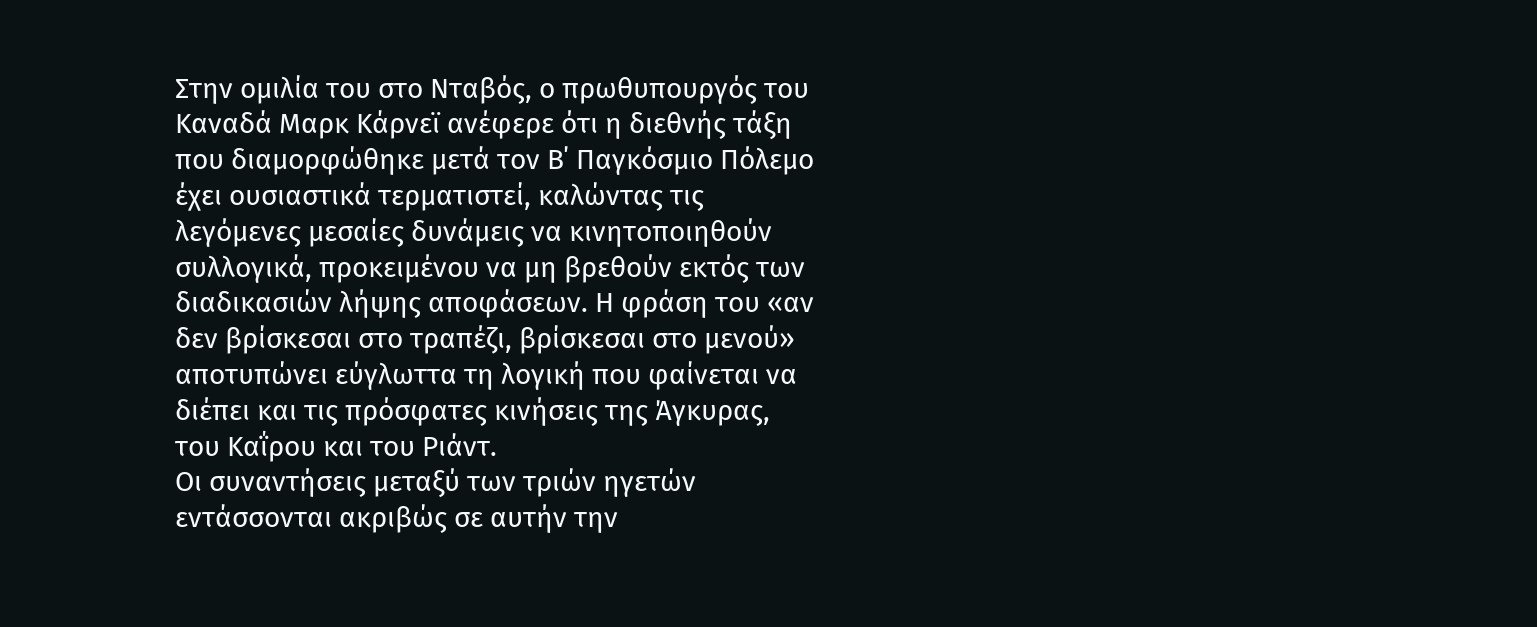Στην ομιλία του στο Νταβός, ο πρωθυπουργός του Καναδά Μαρκ Κάρνεϊ ανέφερε ότι η διεθνής τάξη που διαμορφώθηκε μετά τον Β΄ Παγκόσμιο Πόλεμο έχει ουσιαστικά τερματιστεί, καλώντας τις λεγόμενες μεσαίες δυνάμεις να κινητοποιηθούν συλλογικά, προκειμένου να μη βρεθούν εκτός των διαδικασιών λήψης αποφάσεων. Η φράση του «αν δεν βρίσκεσαι στο τραπέζι, βρίσκεσαι στο μενού» αποτυπώνει εύγλωττα τη λογική που φαίνεται να διέπει και τις πρόσφατες κινήσεις της Άγκυρας, του Καΐρου και του Ριάντ.
Οι συναντήσεις μεταξύ των τριών ηγετών εντάσσονται ακριβώς σε αυτήν την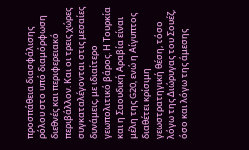προσπάθεια διασφάλισης ρόλου στο υπό διαμόρφωση διεθνές και περιφερειακό περιβάλλον. Και οι τρεις χώρες συγκαταλέγονται στις μεσαίες δυνάμεις, με ιδιαίτερο γεωπολιτικό βάρος. Η Τουρκία και η Σαουδική Αραβία είναι μέλη της G20, ενώ η Αίγυπτος διαθέτει κρίσιμη γεωστρατηγική θέση, τόσο λόγω της Διώρυγας του Σουέζ, όσο και λόγω της άμεσης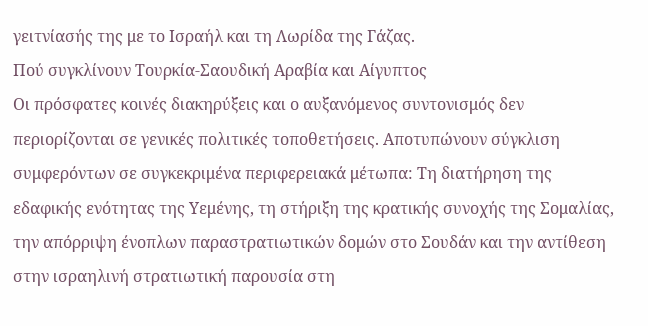γειτνίασής της με το Ισραήλ και τη Λωρίδα της Γάζας.
Πού συγκλίνουν Τουρκία-Σαουδική Αραβία και Αίγυπτος
Οι πρόσφατες κοινές διακηρύξεις και ο αυξανόμενος συντονισμός δεν περιορίζονται σε γενικές πολιτικές τοποθετήσεις. Αποτυπώνουν σύγκλιση συμφερόντων σε συγκεκριμένα περιφερειακά μέτωπα: Tη διατήρηση της εδαφικής ενότητας της Υεμένης, τη στήριξη της κρατικής συνοχής της Σομαλίας, την απόρριψη ένοπλων παραστρατιωτικών δομών στο Σουδάν και την αντίθεση στην ισραηλινή στρατιωτική παρουσία στη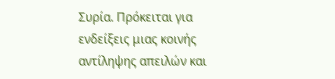Συρία. Πρόκειται για ενδείξεις μιας κοινής αντίληψης απειλών και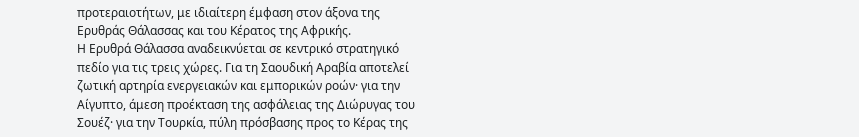προτεραιοτήτων, με ιδιαίτερη έμφαση στον άξονα της Ερυθράς Θάλασσας και του Κέρατος της Αφρικής.
Η Ερυθρά Θάλασσα αναδεικνύεται σε κεντρικό στρατηγικό πεδίο για τις τρεις χώρες. Για τη Σαουδική Αραβία αποτελεί ζωτική αρτηρία ενεργειακών και εμπορικών ροών· για την Αίγυπτο, άμεση προέκταση της ασφάλειας της Διώρυγας του Σουέζ· για την Τουρκία, πύλη πρόσβασης προς το Κέρας της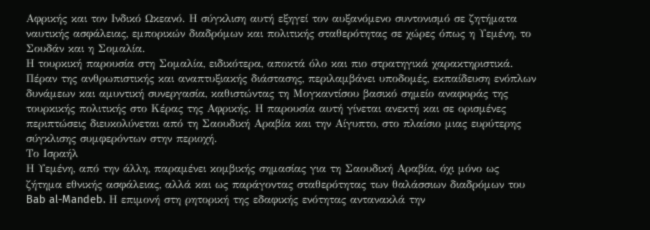Αφρικής και τον Ινδικό Ωκεανό. Η σύγκλιση αυτή εξηγεί τον αυξανόμενο συντονισμό σε ζητήματα ναυτικής ασφάλειας, εμπορικών διαδρόμων και πολιτικής σταθερότητας σε χώρες όπως η Υεμένη, το Σουδάν και η Σομαλία.
Η τουρκική παρουσία στη Σομαλία, ειδικότερα, αποκτά όλο και πιο στρατηγικά χαρακτηριστικά. Πέραν της ανθρωπιστικής και αναπτυξιακής διάστασης, περιλαμβάνει υποδομές, εκπαίδευση ενόπλων δυνάμεων και αμυντική συνεργασία, καθιστώντας τη Μογκαντίσου βασικό σημείο αναφοράς της τουρκικής πολιτικής στο Κέρας της Αφρικής. Η παρουσία αυτή γίνεται ανεκτή και σε ορισμένες περιπτώσεις διευκολύνεται από τη Σαουδική Αραβία και την Αίγυπτο, στο πλαίσιο μιας ευρύτερης σύγκλισης συμφερόντων στην περιοχή.
Το Ισραήλ
Η Υεμένη, από την άλλη, παραμένει κομβικής σημασίας για τη Σαουδική Αραβία, όχι μόνο ως ζήτημα εθνικής ασφάλειας, αλλά και ως παράγοντας σταθερότητας των θαλάσσιων διαδρόμων του Bab al-Mandeb. Η επιμονή στη ρητορική της εδαφικής ενότητας αντανακλά την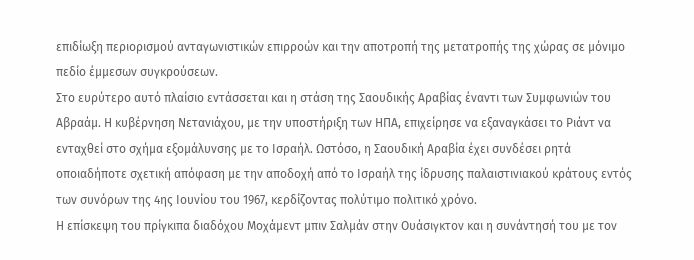επιδίωξη περιορισμού ανταγωνιστικών επιρροών και την αποτροπή της μετατροπής της χώρας σε μόνιμο πεδίο έμμεσων συγκρούσεων.
Στο ευρύτερο αυτό πλαίσιο εντάσσεται και η στάση της Σαουδικής Αραβίας έναντι των Συμφωνιών του Αβραάμ. Η κυβέρνηση Νετανιάχου, με την υποστήριξη των ΗΠΑ, επιχείρησε να εξαναγκάσει το Ριάντ να ενταχθεί στο σχήμα εξομάλυνσης με το Ισραήλ. Ωστόσο, η Σαουδική Αραβία έχει συνδέσει ρητά οποιαδήποτε σχετική απόφαση με την αποδοχή από το Ισραήλ της ίδρυσης παλαιστινιακού κράτους εντός των συνόρων της 4ης Ιουνίου του 1967, κερδίζοντας πολύτιμο πολιτικό χρόνο.
Η επίσκεψη του πρίγκιπα διαδόχου Μοχάμεντ μπιν Σαλμάν στην Ουάσιγκτον και η συνάντησή του με τον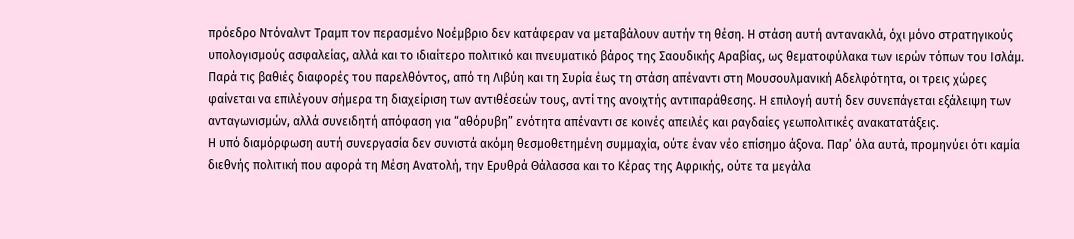πρόεδρο Ντόναλντ Τραμπ τον περασμένο Νοέμβριο δεν κατάφεραν να μεταβάλουν αυτήν τη θέση. Η στάση αυτή αντανακλά, όχι μόνο στρατηγικούς υπολογισμούς ασφαλείας, αλλά και το ιδιαίτερο πολιτικό και πνευματικό βάρος της Σαουδικής Αραβίας, ως θεματοφύλακα των ιερών τόπων του Ισλάμ.
Παρά τις βαθιές διαφορές του παρελθόντος, από τη Λιβύη και τη Συρία έως τη στάση απέναντι στη Μουσουλμανική Αδελφότητα, οι τρεις χώρες φαίνεται να επιλέγουν σήμερα τη διαχείριση των αντιθέσεών τους, αντί της ανοιχτής αντιπαράθεσης. Η επιλογή αυτή δεν συνεπάγεται εξάλειψη των ανταγωνισμών, αλλά συνειδητή απόφαση για “αθόρυβη” ενότητα απέναντι σε κοινές απειλές και ραγδαίες γεωπολιτικές ανακατατάξεις.
Η υπό διαμόρφωση αυτή συνεργασία δεν συνιστά ακόμη θεσμοθετημένη συμμαχία, ούτε έναν νέο επίσημο άξονα. Παρ’ όλα αυτά, προμηνύει ότι καμία διεθνής πολιτική που αφορά τη Μέση Ανατολή, την Ερυθρά Θάλασσα και το Κέρας της Αφρικής, ούτε τα μεγάλα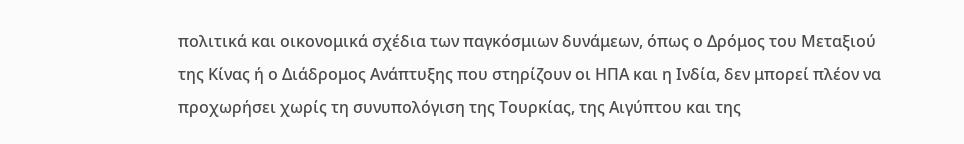πολιτικά και οικονομικά σχέδια των παγκόσμιων δυνάμεων, όπως ο Δρόμος του Μεταξιού της Κίνας ή ο Διάδρομος Ανάπτυξης που στηρίζουν οι ΗΠΑ και η Ινδία, δεν μπορεί πλέον να προχωρήσει χωρίς τη συνυπολόγιση της Τουρκίας, της Αιγύπτου και της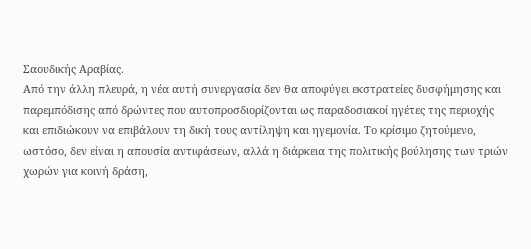Σαουδικής Αραβίας.
Από την άλλη πλευρά, η νέα αυτή συνεργασία δεν θα αποφύγει εκστρατείες δυσφήμησης και παρεμπόδισης από δρώντες που αυτοπροσδιορίζονται ως παραδοσιακοί ηγέτες της περιοχής και επιδιώκουν να επιβάλουν τη δική τους αντίληψη και ηγεμονία. Το κρίσιμο ζητούμενο, ωστόσο, δεν είναι η απουσία αντιφάσεων, αλλά η διάρκεια της πολιτικής βούλησης των τριών χωρών για κοινή δράση,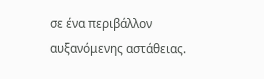σε ένα περιβάλλον αυξανόμενης αστάθειας.